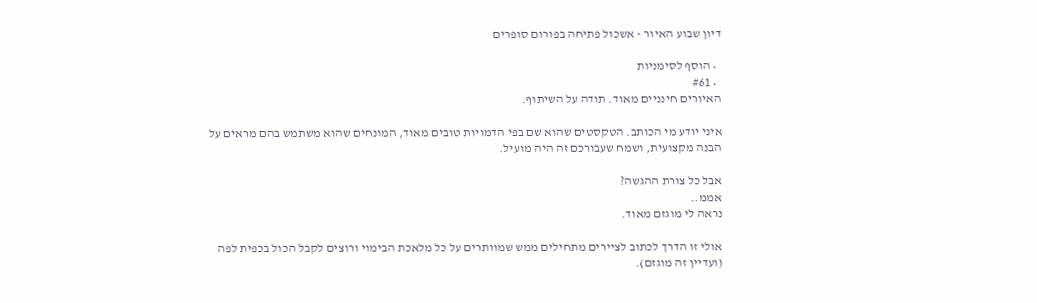דיון שבוע האיור - אשכול פתיחה בפורום סופרים

  • הוסף לסימניות
  • #61
האיורים חינניים מאוד. תודה על השיתוף.

איני יודע מי הכותב. הטקסטים שהוא שם בפי הדמויות טובים מאוד, המונחים שהוא משתמש בהם מראים על הבנה מקצועית, ושמח שעבורכם זה היה מועיל.

אבל כל צורת ההגשה?
אממ..
נראה לי מוגזם מאוד.

אולי זו הדרך לכתוב לציירים מתחילים ממש שמוותרים על כל מלאכת הבימוי ורוצים לקבל הכול בכפית לפה (ועדיין זה מוגזם).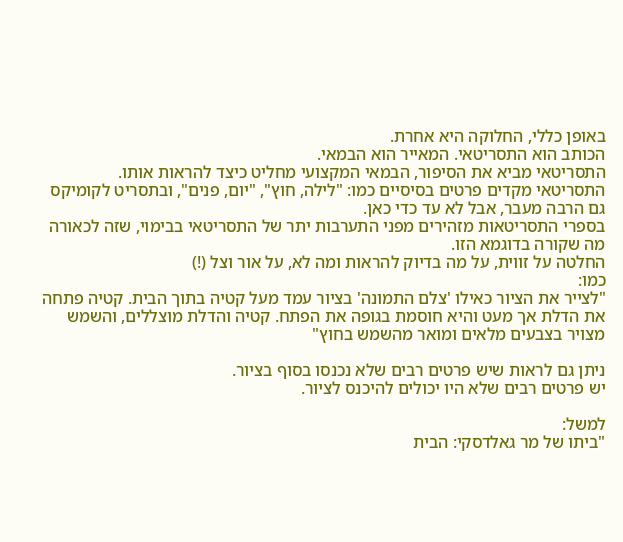באופן כללי, החלוקה היא אחרת.
הכותב הוא התסריטאי. המאייר הוא הבמאי.
התסריטאי מביא את הסיפור, הבמאי המקצועי מחליט כיצד להראות אותו.
התסריטאי מקדים פרטים בסיסיים כמו: "לילה, חוץ", "יום, פנים", ובתסריט לקומיקס גם הרבה מעבר, אבל לא עד כדי כאן.
בספרי התסריטאות מזהירים מפני התערבות יתר של התסריטאי בבימוי, שזה לכאורה מה שקורה בדוגמא הזו.
החלטה על זווית, על מה בדיוק להראות ומה לא, על אור וצל (!)
כמו:
"לצייר את הציור כאילו 'צלם התמונה' בציור עמד מעל קטיה בתוך הבית. קטיה פתחה את הדלת אך מעט והיא חוסמת בגופה את הפתח. קטיה והדלת מוצללים, והשמש מצויר בצבעים מלאים ומואר מהשמש בחוץ"

ניתן גם לראות שיש פרטים רבים שלא נכנסו בסוף בציור.
יש פרטים רבים שלא היו יכולים להיכנס לציור.

למשל:
"ביתו של מר גאלדסקי: הבית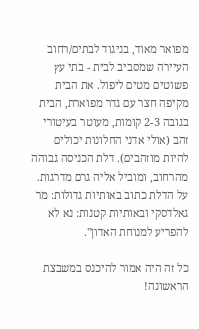מפואר מאוד, בניגוד לבתים/רחוב העיירה שמסביב לבית - בתי עץ פשוטים מטים ליפול. את הבית מקיפה חצר עם גדר מפוארת, הבית בגובה 2-3 קומות, מעוטר בעיטורי זהב (אולי אדני החלונות יכולים להיות מוזהבים). דלת הכניסה גבוהה מהרחוב, ומוביל אליה גרם מדרגות. על הדלת כתוב באותיות גדולות: מר גאלדסקי ובאותיות קטנות: נא לא להפריע למנוחת האדון".

כל זה היה אמור להיכנס במשבצת הראשונה!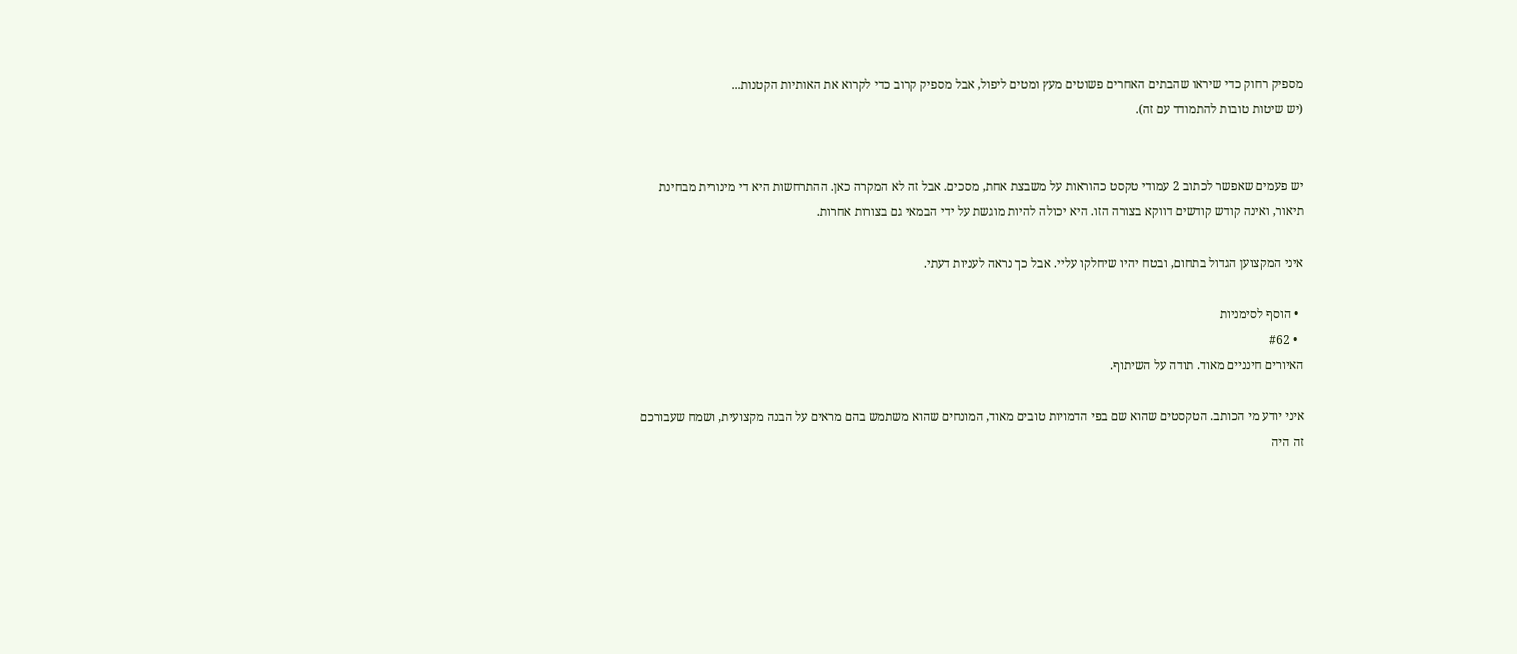מספיק רחוק כדי שיראו שהבתים האחרים פשוטים מעץ ומטים ליפול, אבל מספיק קרוב כדי לקרוא את האותיות הקטנות...
(יש שיטות טובות להתמודד עם זה).


יש פעמים שאפשר לכתוב 2 עמודי טקסט כהוראות על משבצת אחת, מסכים. אבל זה לא המקרה כאן. ההתרחשות היא די מינורית מבחינת תיאור, ואינה קודש קודשים דווקא בצורה הזו. היא יכולה להיות מוגשת על ידי הבמאי גם בצורות אחרות.

איני המקצוען הגדול בתחום, ובטח יהיו שיחלקו עליי. אבל כך נראה לעניות דעתי.

  • הוסף לסימניות
  • #62
האיורים חינניים מאוד. תודה על השיתוף.

איני יודע מי הכותב. הטקסטים שהוא שם בפי הדמויות טובים מאוד, המונחים שהוא משתמש בהם מראים על הבנה מקצועית, ושמח שעבורכם זה היה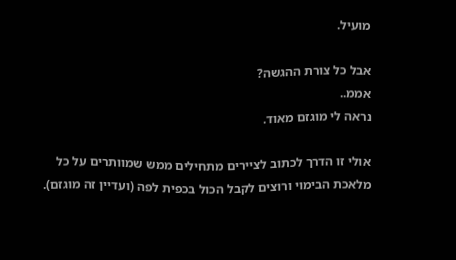מועיל.

אבל כל צורת ההגשה?
אממ..
נראה לי מוגזם מאוד.

אולי זו הדרך לכתוב לציירים מתחילים ממש שמוותרים על כל מלאכת הבימוי ורוצים לקבל הכול בכפית לפה (ועדיין זה מוגזם).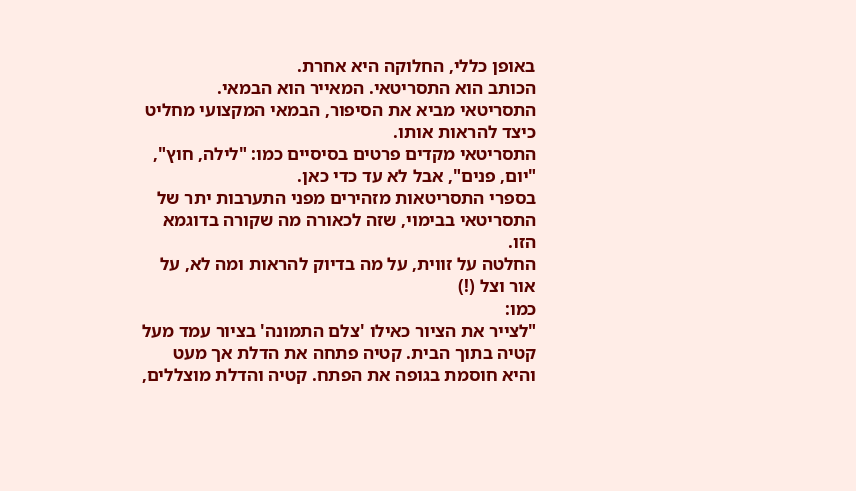באופן כללי, החלוקה היא אחרת.
הכותב הוא התסריטאי. המאייר הוא הבמאי.
התסריטאי מביא את הסיפור, הבמאי המקצועי מחליט כיצד להראות אותו.
התסריטאי מקדים פרטים בסיסיים כמו: "לילה, חוץ", "יום, פנים", אבל לא עד כדי כאן.
בספרי התסריטאות מזהירים מפני התערבות יתר של התסריטאי בבימוי, שזה לכאורה מה שקורה בדוגמא הזו.
החלטה על זווית, על מה בדיוק להראות ומה לא, על אור וצל (!)
כמו:
"לצייר את הציור כאילו 'צלם התמונה' בציור עמד מעל קטיה בתוך הבית. קטיה פתחה את הדלת אך מעט והיא חוסמת בגופה את הפתח. קטיה והדלת מוצללים,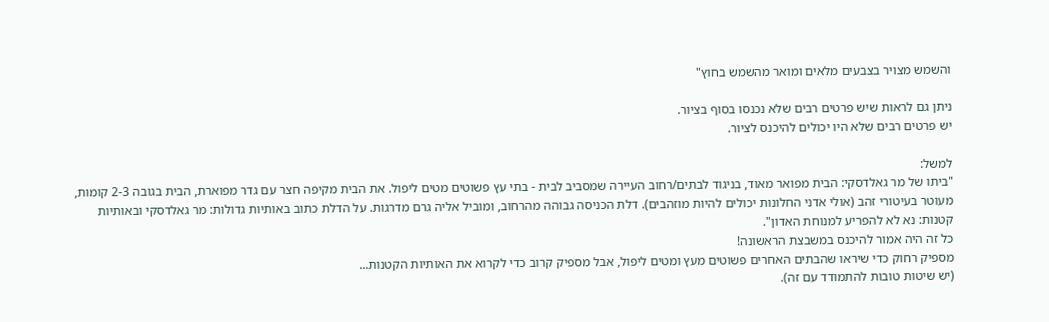והשמש מצויר בצבעים מלאים ומואר מהשמש בחוץ"

ניתן גם לראות שיש פרטים רבים שלא נכנסו בסוף בציור.
יש פרטים רבים שלא היו יכולים להיכנס לציור.

למשל:
"ביתו של מר גאלדסקי: הבית מפואר מאוד, בניגוד לבתים/רחוב העיירה שמסביב לבית - בתי עץ פשוטים מטים ליפול. את הבית מקיפה חצר עם גדר מפוארת, הבית בגובה 2-3 קומות, מעוטר בעיטורי זהב (אולי אדני החלונות יכולים להיות מוזהבים). דלת הכניסה גבוהה מהרחוב, ומוביל אליה גרם מדרגות. על הדלת כתוב באותיות גדולות: מר גאלדסקי ובאותיות קטנות: נא לא להפריע למנוחת האדון".
כל זה היה אמור להיכנס במשבצת הראשונה!
מספיק רחוק כדי שיראו שהבתים האחרים פשוטים מעץ ומטים ליפול, אבל מספיק קרוב כדי לקרוא את האותיות הקטנות...
(יש שיטות טובות להתמודד עם זה).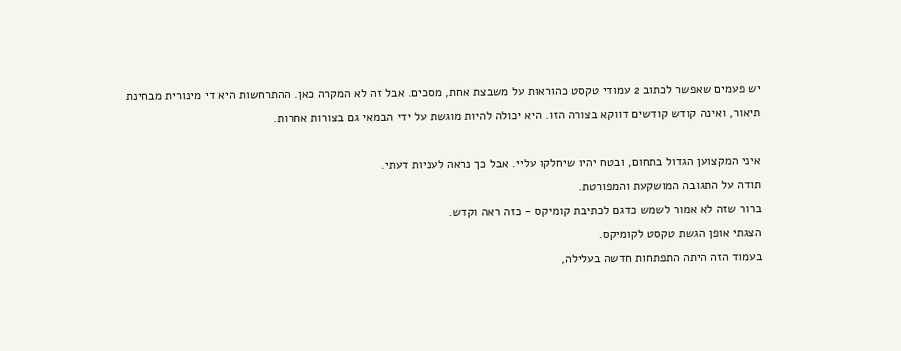יש פעמים שאפשר לכתוב 2 עמודי טקסט כהוראות על משבצת אחת, מסכים. אבל זה לא המקרה כאן. ההתרחשות היא די מינורית מבחינת תיאור, ואינה קודש קודשים דווקא בצורה הזו. היא יכולה להיות מוגשת על ידי הבמאי גם בצורות אחרות.

איני המקצוען הגדול בתחום, ובטח יהיו שיחלקו עליי. אבל כך נראה לעניות דעתי.
תודה על התגובה המושקעת והמפורטת.
ברור שזה לא אמור לשמש כדגם לכתיבת קומיקס - כזה ראה וקדש.
הצגתי אופן הגשת טקסט לקומיקס.
בעמוד הזה היתה התפתחות חדשה בעלילה,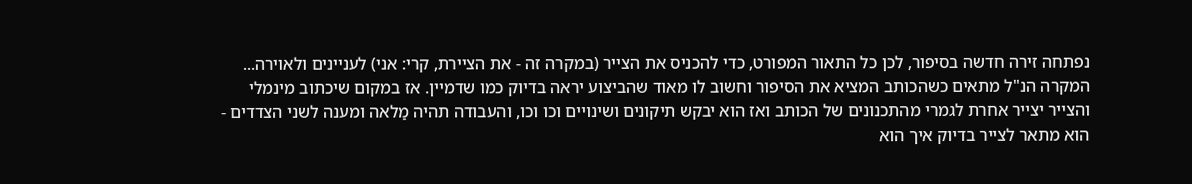נפתחה זירה חדשה בסיפור, לכן כל התאור המפורט, כדי להכניס את הצייר (במקרה זה - את הציירת, קרי: אני) לעניינים ולאוירה...
המקרה הנ"ל מתאים כשהכותב המציא את הסיפור וחשוב לו מאוד שהביצוע יראה בדיוק כמו שדמיין. אז במקום שיכתוב מינמלי והצייר יצייר אחרת לגמרי מהתכנונים של הכותב ואז הוא יבקש תיקונים ושינויים וכו וכו, והעבודה תהיה מַלאה ומענה לשני הצדדים - הוא מתאר לצייר בדיוק איך הוא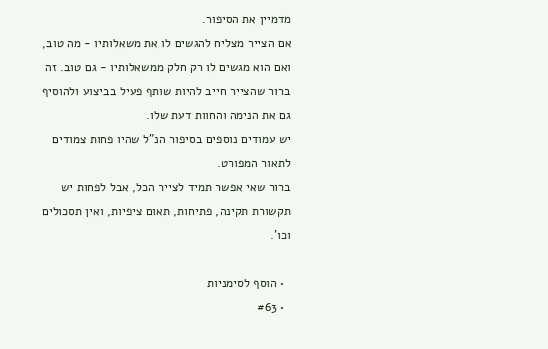מדמיין את הסיפור.
אם הצייר מצליח להגשים לו את משאלותיו - מה טוב, ואם הוא מגשים לו רק חלק ממשאלותיו - גם טוב. זה ברור שהצייר חייב להיות שותף פעיל בביצוע ולהוסיף גם את הנימה והחוות דעת שלו.
יש עמודים נוספים בסיפור הנ"ל שהיו פחות צמודים לתאור המפורט.
ברור שאי אפשר תמיד לצייר הכל, אבל לפחות יש תקשורת תקינה, פתיחות, תאום ציפיות, ואין תסכולים וכו'.

  • הוסף לסימניות
  • #63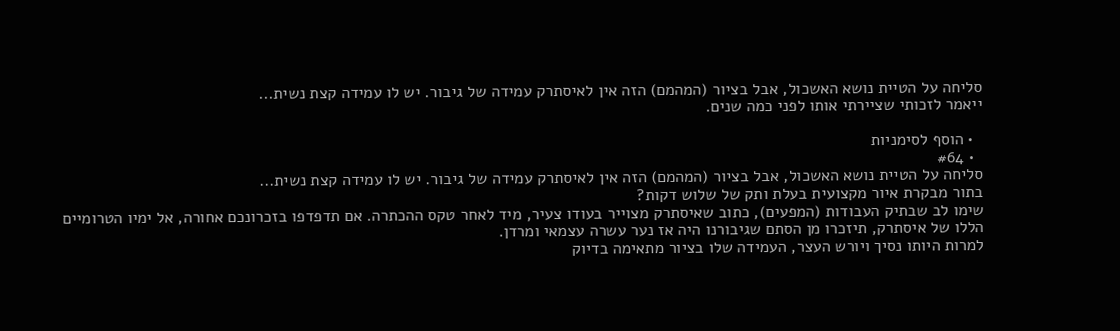סליחה על הטיית נושא האשכול, אבל בציור (המהמם) הזה אין לאיסתרק עמידה של גיבור. יש לו עמידה קצת נשית...
ייאמר לזכותי שציירתי אותו לפני כמה שנים.

  • הוסף לסימניות
  • #64
סליחה על הטיית נושא האשכול, אבל בציור (המהמם) הזה אין לאיסתרק עמידה של גיבור. יש לו עמידה קצת נשית...
בתור מבקרת איור מקצועית בעלת ותק של שלוש דקות?
שימו לב שבתיק העבודות (המפעים), כתוב שאיסתרק מצוייר בעודו צעיר, מיד לאחר טקס ההכתרה. אם תדפדפו בזכרונכם אחורה, אל ימיו הטרומיים הללו של איסתרק, תיזכרו מן הסתם שגיבורנו היה אז נער עשרה עצמאי ומרדן.
למרות היותו נסיך ויורש העצר, העמידה שלו בציור מתאימה בדיוק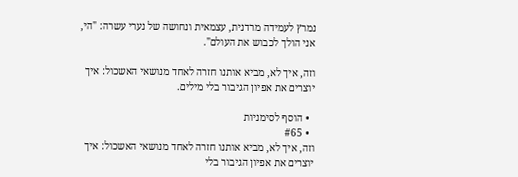נמרץ לעמידה מרדנית, עצמאית ונחושה של נערי עשרה: "הי, אני הולך לכבוש את העולם".

וזה, איך לא, מביא אותנו חזרה לאחד מנושאי האשכול: איך יוצרים את אפיון הגיבור בלי מילים.

  • הוסף לסימניות
  • #65
וזה, איך לא, מביא אותנו חזרה לאחד מנושאי האשכול: איך יוצרים את אפיון הגיבור בלי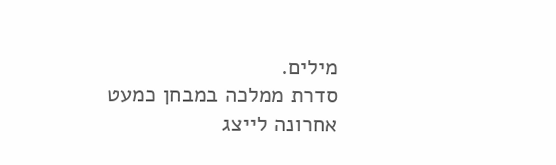מילים.
סדרת ממלכה במבחן כמעט אחרונה לייצג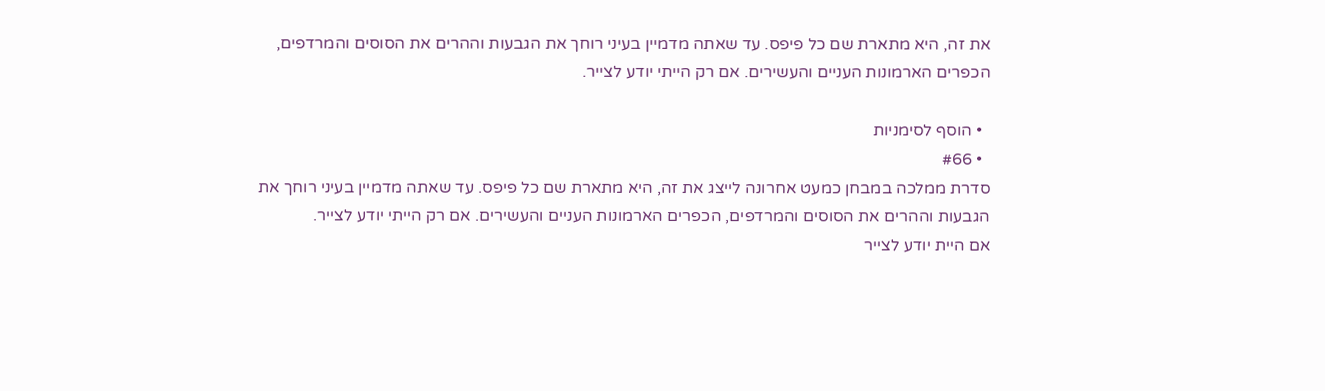את זה, היא מתארת שם כל פיפס. עד שאתה מדמיין בעיני רוחך את הגבעות וההרים את הסוסים והמרדפים, הכפרים הארמונות העניים והעשירים. אם רק הייתי יודע לצייר.

  • הוסף לסימניות
  • #66
סדרת ממלכה במבחן כמעט אחרונה לייצג את זה, היא מתארת שם כל פיפס. עד שאתה מדמיין בעיני רוחך את הגבעות וההרים את הסוסים והמרדפים, הכפרים הארמונות העניים והעשירים. אם רק הייתי יודע לצייר.
אם היית יודע לצייר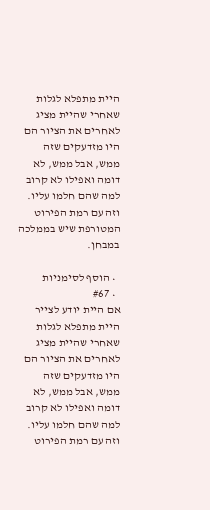היית מתפלא לגלות שאחרי שהיית מציג לאחרים את הציור הם היו מזדעקים שזה ממש, אבל ממש, לא דומה ואפילו לא קרוב למה שהם חלמו עליו.
וזה עם רמת הפירוט המטורפת שיש בממלכה במבחן.

  • הוסף לסימניות
  • #67
אם היית יודע לצייר היית מתפלא לגלות שאחרי שהיית מציג לאחרים את הציור הם היו מזדעקים שזה ממש, אבל ממש, לא דומה ואפילו לא קרוב למה שהם חלמו עליו.
וזה עם רמת הפירוט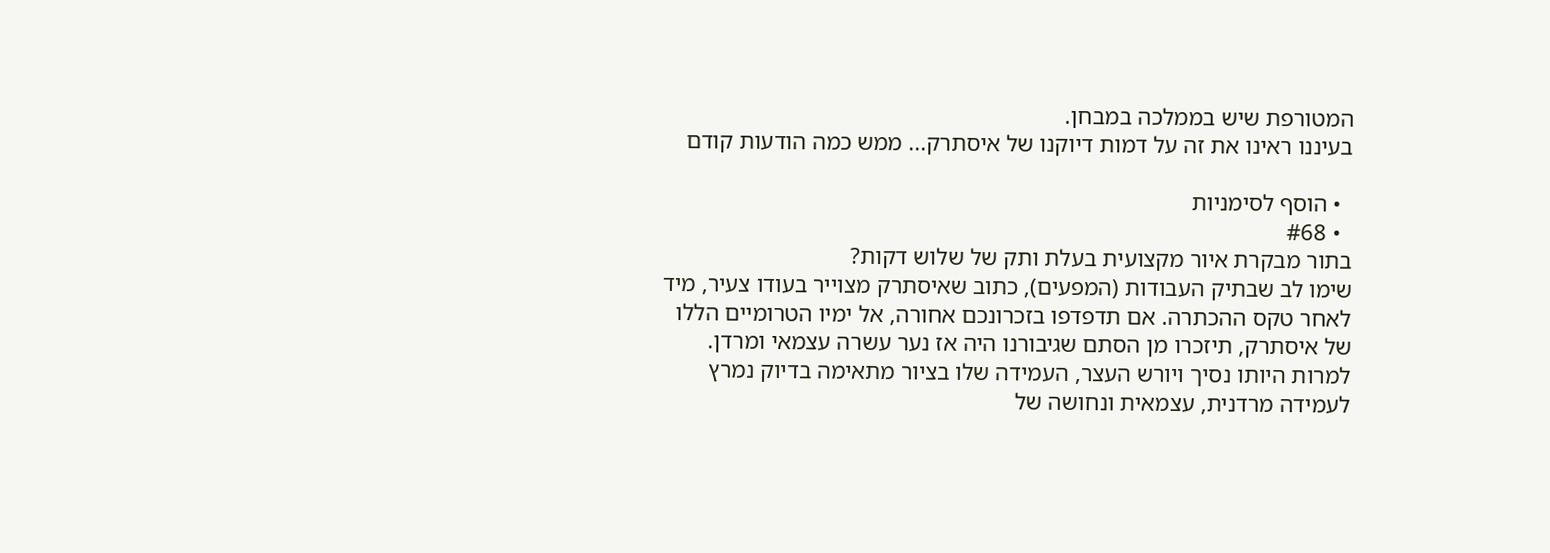המטורפת שיש בממלכה במבחן.
בעיננו ראינו את זה על דמות דיוקנו של איסתרק... ממש כמה הודעות קודם

  • הוסף לסימניות
  • #68
בתור מבקרת איור מקצועית בעלת ותק של שלוש דקות?
שימו לב שבתיק העבודות (המפעים), כתוב שאיסתרק מצוייר בעודו צעיר, מיד לאחר טקס ההכתרה. אם תדפדפו בזכרונכם אחורה, אל ימיו הטרומיים הללו של איסתרק, תיזכרו מן הסתם שגיבורנו היה אז נער עשרה עצמאי ומרדן.
למרות היותו נסיך ויורש העצר, העמידה שלו בציור מתאימה בדיוק נמרץ לעמידה מרדנית, עצמאית ונחושה של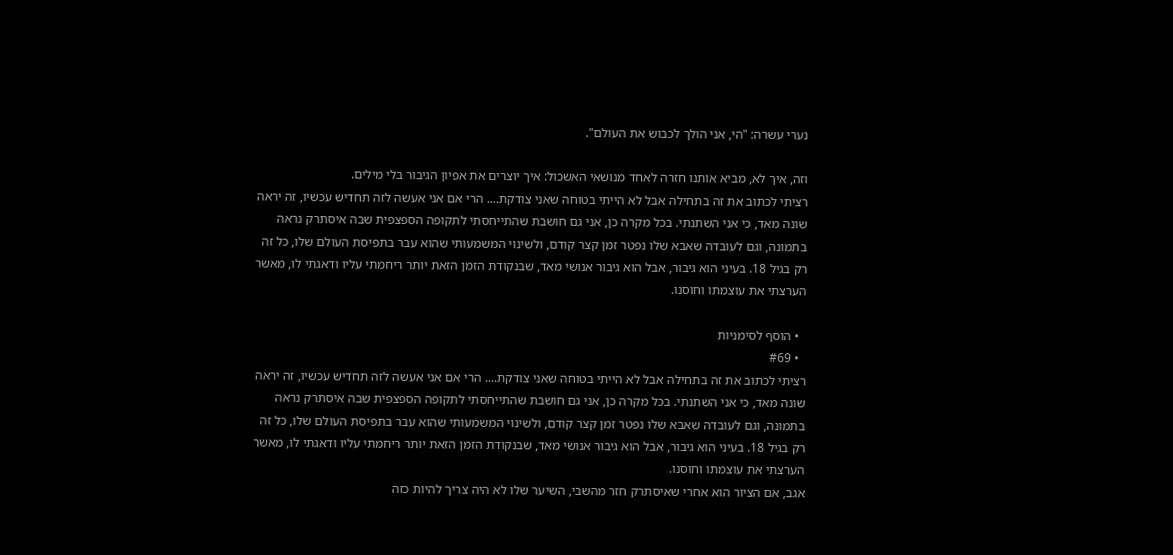נערי עשרה: "הי, אני הולך לכבוש את העולם".

וזה, איך לא, מביא אותנו חזרה לאחד מנושאי האשכול: איך יוצרים את אפיון הגיבור בלי מילים.
רציתי לכתוב את זה בתחילה אבל לא הייתי בטוחה שאני צודקת.... הרי אם אני אעשה לזה תחדיש עכשיו, זה יראה שונה מאד, כי אני השתנתי. בכל מקרה כן, אני גם חושבת שהתייחסתי לתקופה הספצפית שבה איסתרק נראה בתמונה, וגם לעובדה שאבא שלו נפטר זמן קצר קודם, ולשינוי המשמעותי שהוא עבר בתפיסת העולם שלו, כל זה רק בגיל 18. בעיני הוא גיבור, אבל הוא גיבור אנושי מאד, שבנקודת הזמן הזאת יותר ריחמתי עליו ודאגתי לו, מאשר הערצתי את עוצמתו וחוסנו.

  • הוסף לסימניות
  • #69
רציתי לכתוב את זה בתחילה אבל לא הייתי בטוחה שאני צודקת.... הרי אם אני אעשה לזה תחדיש עכשיו, זה יראה שונה מאד, כי אני השתנתי. בכל מקרה כן, אני גם חושבת שהתייחסתי לתקופה הספצפית שבה איסתרק נראה בתמונה, וגם לעובדה שאבא שלו נפטר זמן קצר קודם, ולשינוי המשמעותי שהוא עבר בתפיסת העולם שלו, כל זה רק בגיל 18. בעיני הוא גיבור, אבל הוא גיבור אנושי מאד, שבנקודת הזמן הזאת יותר ריחמתי עליו ודאגתי לו, מאשר הערצתי את עוצמתו וחוסנו.
אגב, אם הציור הוא אחרי שאיסתרק חזר מהשבי, השיער שלו לא היה צריך להיות כזה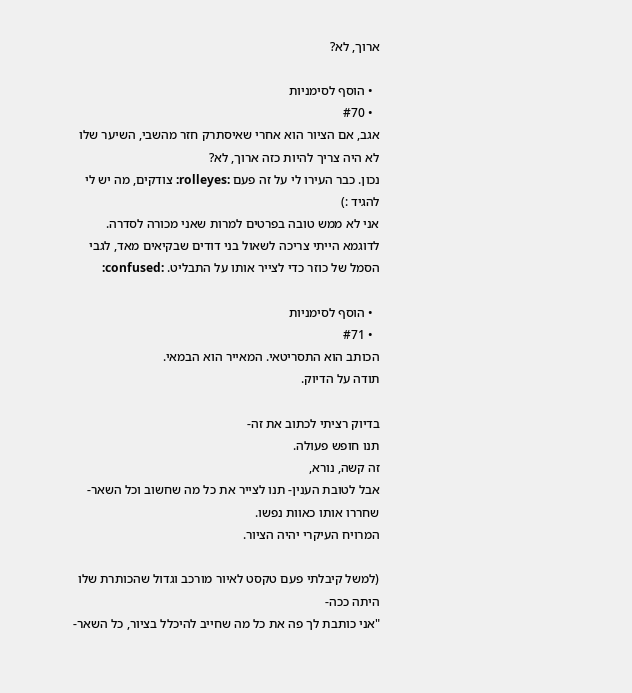ארוך, לא?

  • הוסף לסימניות
  • #70
אגב, אם הציור הוא אחרי שאיסתרק חזר מהשבי, השיער שלו לא היה צריך להיות כזה ארוך, לא?
נכון. כבר העירו לי על זה פעם :rolleyes: צודקים, מה יש לי להגיד :)
אני לא ממש טובה בפרטים למרות שאני מכורה לסדרה.
לדוגמא הייתי צריכה לשאול בני דודים שבקיאים מאד, לגבי הסמל של כוזר כדי לצייר אותו על התבליט. :confused:

  • הוסף לסימניות
  • #71
הכותב הוא התסריטאי. המאייר הוא הבמאי.
תודה על הדיוק.

בדיוק רציתי לכתוב את זה-
תנו חופש פעולה.
זה קשה, נורא,
אבל לטובת הענין- תנו לצייר את כל מה שחשוב וכל השאר- שחררו אותו כאוות נפשו.
המרויח העיקרי יהיה הציור.

(למשל קיבלתי פעם טקסט לאיור מורכב וגדול שהכותרת שלו היתה ככה-
"אני כותבת לך פה את כל מה שחייב להיכלל בציור, כל השאר-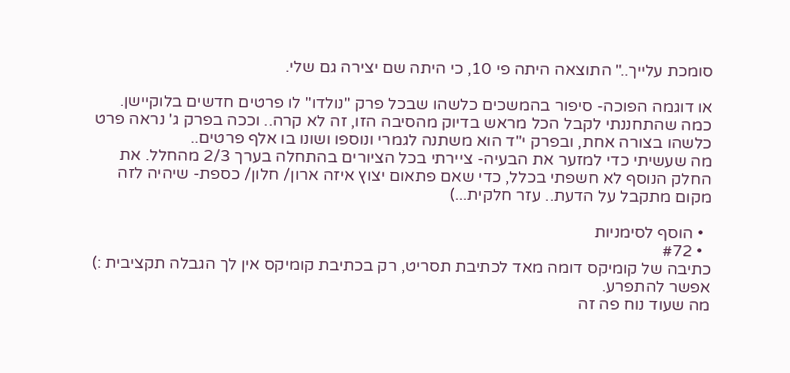סומכת עלייך.." התוצאה היתה פי 10, כי היתה שם יצירה גם שלי.

או דוגמה הפוכה- סיפור בהמשכים כלשהו שבכל פרק "נולדו" לו פרטים חדשים בלוקיישן. כמה שהתחננתי לקבל הכל מראש בדיוק מהסיבה הזו, זה לא קרה.. וככה בפרק ג' נראה פרט כלשהו בצורה אחת, ובפרק י"ד הוא משתנה לגמרי ונוספו ושונו בו אלף פרטים..
מה שעשיתי כדי למזער את הבעיה- ציירתי בכל הציורים בהתחלה בערך 2/3 מהחלל. את החלק הנוסף לא חשפתי בכלל, כדי שאם פתאום יצוץ איזה ארון/ חלון/ כספת- שיהיה לזה מקום מתקבל על הדעת.. עזר חלקית...)

  • הוסף לסימניות
  • #72
כתיבה של קומיקס דומה מאד לכתיבת תסריט, רק בכתיבת קומיקס אין לך הגבלה תקציבית :) אפשר להתפרע.
מה שעוד נוח פה זה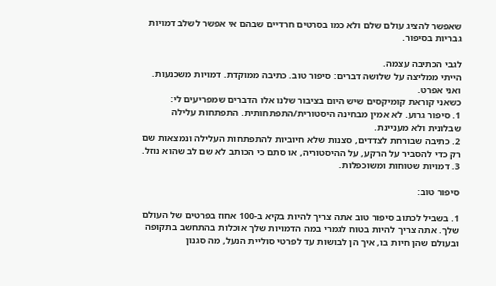שאפשר להציג עולם שלם ולא כמו בסרטים חרדיים שבהם אי אפשר לשלב דמויות גבריות בסיפור.

לגבי הכתיבה עצמה.
הייתי ממליצה על שלושה דברים: סיפור טוב. כתיבה ממוקדת. דמויות משכנעות.
ואני אפרט.
כשאני קוראת קומיקסים שיש היום בציבור שלנו אלו הדברים שמפריעים לי:
1. סיפור גרוע. לא אמין מבחינה היסטורית/התפתחותית. התפתחות עלילה שבלונית ולא מעניינת.
2. כתיבה שבורחת לצדדים, סצנות שלא חיוביות להתפתחות העלילה ונמצאות שם רק כדי להסביר על הרקע, על ההיסטוריה, או סתם כי הכותב לא שם לב שהוא נוזל.
3. דמויות שטוחות ומשוכפלות.

סיפור טוב:

1. בשביל לכתוב סיפור טוב אתה צריך להיות בקיא ב-100 אחוז בפרטים של העולם שלך. אתה צריך להיות בטוח לגמרי במה הדמויות שלך אוכלות בהתחשב בתקופה ובעולם שהן חיות בו, איך הן לבושות עד לפרטי סוליית הנעל, מה סגנון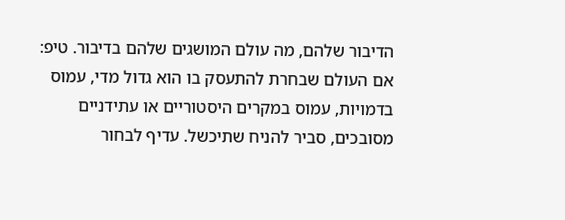הדיבור שלהם, מה עולם המושגים שלהם בדיבור. טיפ: אם העולם שבחרת להתעסק בו הוא גדול מדי, עמוס בדמויות, עמוס במקרים היסטוריים או עתידניים מסובכים, סביר להניח שתיכשל. עדיף לבחור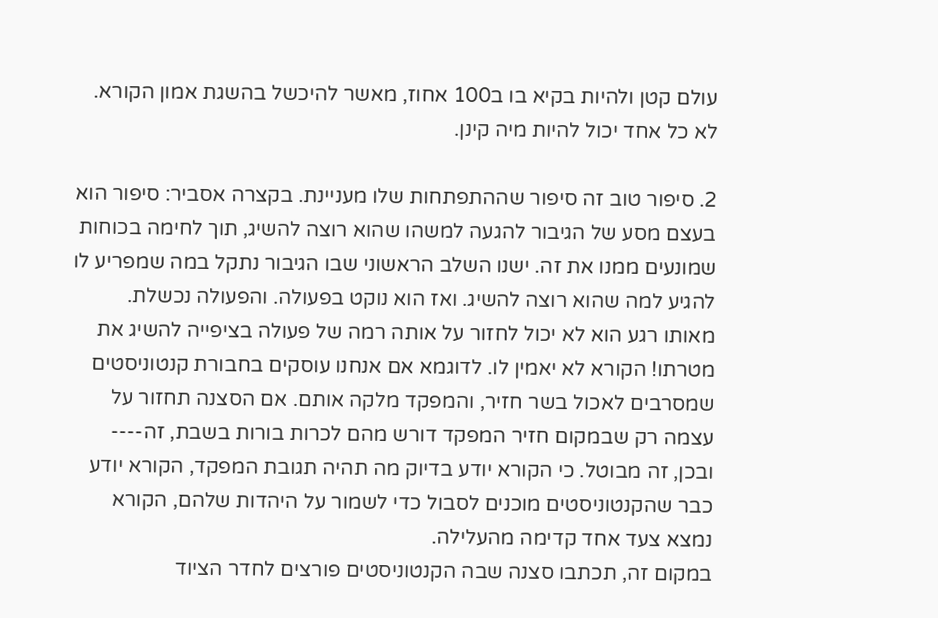עולם קטן ולהיות בקיא בו ב100 אחוז, מאשר להיכשל בהשגת אמון הקורא. לא כל אחד יכול להיות מיה קינן.

2. סיפור טוב זה סיפור שההתפתחות שלו מעניינת. בקצרה אסביר: סיפור הוא בעצם מסע של הגיבור להגעה למשהו שהוא רוצה להשיג, תוך לחימה בכוחות שמונעים ממנו את זה. ישנו השלב הראשוני שבו הגיבור נתקל במה שמפריע לו להגיע למה שהוא רוצה להשיג. ואז הוא נוקט בפעולה. והפעולה נכשלת. מאותו רגע הוא לא יכול לחזור על אותה רמה של פעולה בציפייה להשיג את מטרתו! הקורא לא יאמין לו. לדוגמא אם אנחנו עוסקים בחבורת קנטוניסטים שמסרבים לאכול בשר חזיר, והמפקד מלקה אותם. אם הסצנה תחזור על עצמה רק שבמקום חזיר המפקד דורש מהם לכרות בורות בשבת, זה---- ובכן, זה מבוטל. כי הקורא יודע בדיוק מה תהיה תגובת המפקד, הקורא יודע כבר שהקנטוניסטים מוכנים לסבול כדי לשמור על היהדות שלהם, הקורא נמצא צעד אחד קדימה מהעלילה.
במקום זה, תכתבו סצנה שבה הקנטוניסטים פורצים לחדר הציוד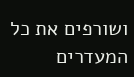ושורפים את כל המעדרים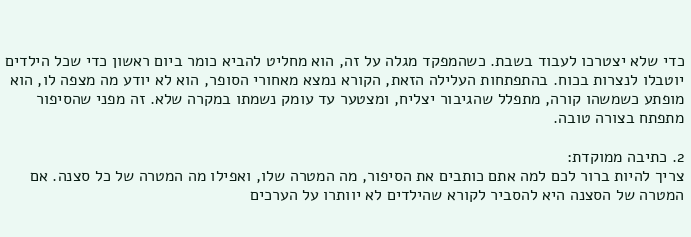כדי שלא יצטרכו לעבוד בשבת. כשהמפקד מגלה על זה, הוא מחליט להביא כומר ביום ראשון כדי שכל הילדים יוטבלו לנצרות בכוח. בהתפתחות העלילה הזאת, הקורא נמצא מאחורי הסופר, הוא לא יודע מה מצפה לו, הוא מופתע כשמשהו קורה, מתפלל שהגיבור יצליח, ומצטער עד עומק נשמתו במקרה שלא. זה מפני שהסיפור מתפתח בצורה טובה.

2. כתיבה ממוקדת:
צריך להיות ברור לכם למה אתם כותבים את הסיפור, מה המטרה שלו, ואפילו מה המטרה של כל סצנה. אם המטרה של הסצנה היא להסביר לקורא שהילדים לא יוותרו על הערכים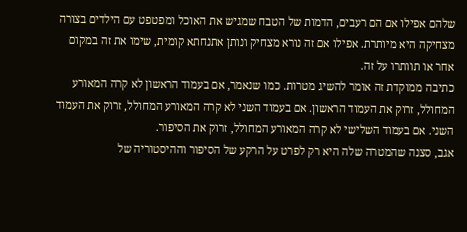שלהם אפילו אם הם רעבים, הדמות של הטבח שמגיש את האוכל ומפטפט עם הילדים בצורה מצחיקה היא מיותרת. אפילו אם זה נורא מצחיק ונותן אתנחתא קומית, שימו את זה במקום אחר או תוותרו על זה.
כתיבה ממוקדת זה אומר להשיג מטרות. כמו שנאמר, אם בעמוד הראשון לא קרה המאורע המחולל, זרוק את העמוד הראשון. אם בעמוד השני לא קרה המאורע המחולל, זרוק את העמוד השני. אם בעמוד השלישי לא קרה המאורע המחולל, זרוק את הסיפור.
אגב, סצנה שהמטרה שלה היא רק לפרט על הרקע של הסיפור וההיסטוריה של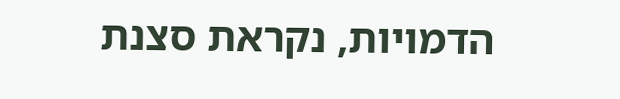הדמויות, נקראת סצנת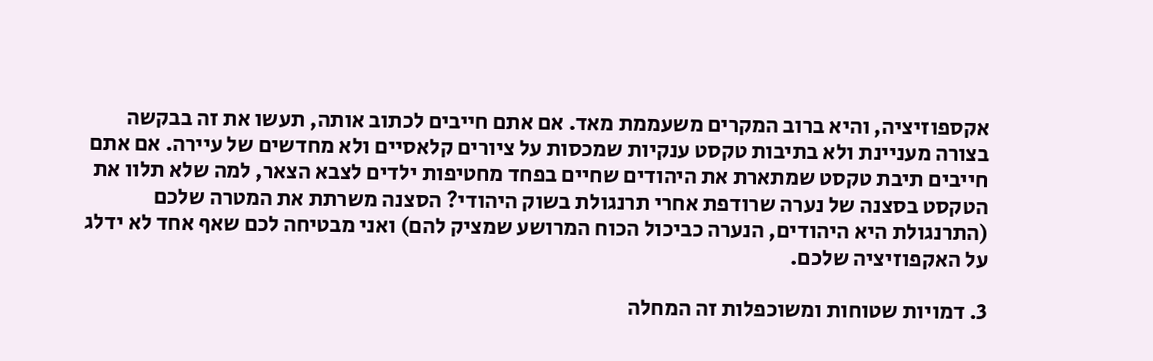אקספוזיציה, והיא ברוב המקרים משעממת מאד. אם אתם חייבים לכתוב אותה, תעשו את זה בבקשה בצורה מעניינת ולא בתיבות טקסט ענקיות שמכסות על ציורים קלאסיים ולא מחדשים של עיירה. אם אתם חייבים תיבת טקסט שמתארת את היהודים שחיים בפחד מחטיפות ילדים לצבא הצאר, למה שלא תלוו את הטקסט בסצנה של נערה שרודפת אחרי תרנגולת בשוק היהודי? הסצנה משרתת את המטרה שלכם (התרנגולת היא היהודים, הנערה כביכול הכוח המרושע שמציק להם) ואני מבטיחה לכם שאף אחד לא ידלג על האקפוזיציה שלכם.

3. דמויות שטוחות ומשוכפלות זה המחלה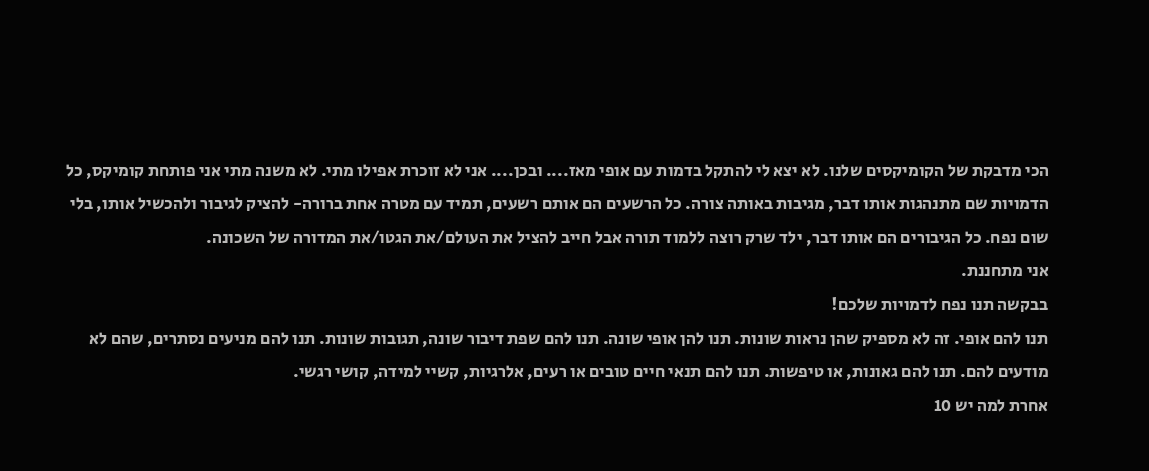הכי מדבקת של הקומיקסים שלנו. לא יצא לי להתקל בדמות עם אופי מאז.... ובכן.... אני לא זוכרת אפילו מתי. לא משנה מתי אני פותחת קומיקס, כל הדמויות שם מתנהגות אותו דבר, מגיבות באותה צורה. כל הרשעים הם אותם רשעים, תמיד עם מטרה אחת ברורה- להציק לגיבור ולהכשיל אותו, בלי שום נפח. כל הגיבורים הם אותו דבר, ילד שרק רוצה ללמוד תורה אבל חייב להציל את העולם/את הגטו/את המדורה של השכונה.
אני מתחננת.
בבקשה תנו נפח לדמויות שלכם!
תנו להם אופי. זה לא מספיק שהן נראות שונות. תנו להן אופי שונה. תנו להם שפת דיבור שונה, תגובות שונות. תנו להם מניעים נסתרים, שהם לא מודעים להם. תנו להם גאונות, או טיפשות. תנו להם תנאי חיים טובים או רעים, אלרגיות, קשיי למידה, קושי רגשי.
אחרת למה יש 10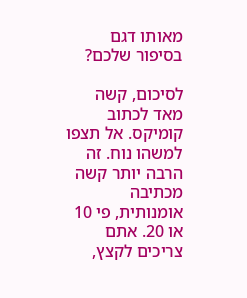מאותו דגם בסיפור שלכם?

לסיכום, קשה מאד לכתוב קומיקס. אל תצפו למשהו נוח. זה הרבה יותר קשה מכתיבה אומנותית, פי 10 או 20. אתם צריכים לקצץ,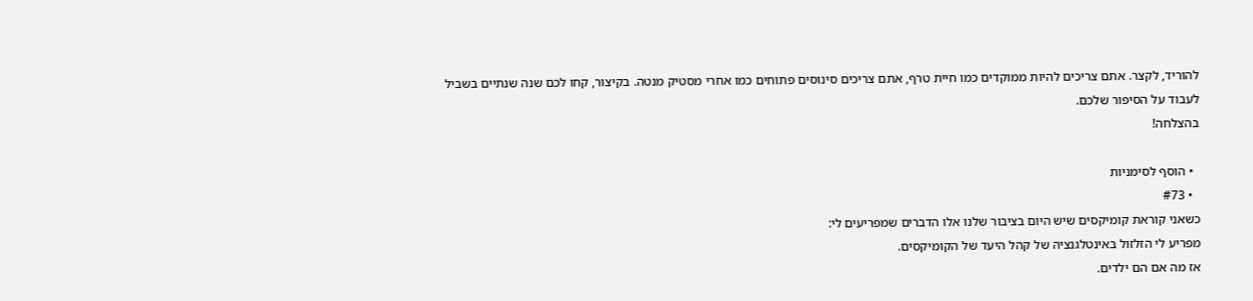להוריד, לקצר. אתם צריכים להיות ממוקדים כמו חיית טרף, אתם צריכים סינוסים פתוחים כמו אחרי מסטיק מנטה. בקיצור, קחו לכם שנה שנתיים בשביל לעבוד על הסיפור שלכם.
בהצלחה!

  • הוסף לסימניות
  • #73
כשאני קוראת קומיקסים שיש היום בציבור שלנו אלו הדברים שמפריעים לי:
מפריע לי הזלזול באינטלגנציה של קהל היעד של הקומיקסים.
אז מה אם הם ילדים.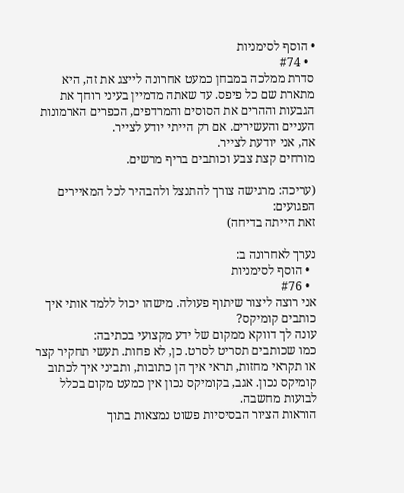• הוסף לסימניות
  • #74
סדרת ממלכה במבחן כמעט אחרונה לייצג את זה, היא מתארת שם כל פיפס. עד שאתה מדמיין בעיני רוחך את הגבעות וההרים את הסוסים והמרדפים, הכפרים הארמונות העניים והעשירים. אם רק הייתי יודע לצייר.
אה, אני יודעת לצייר.
מורחים קצת צבע וכותבים בריף מרשים.

(עריכה: מרגישה צורך להתנצל ולהבהיר לכל המאיירים הפגועים:
זאת הייתה בדיחה)

נערך לאחרונה ב:
  • הוסף לסימניות
  • #76
אני רוצה ליצור שיתוף פעולה. מישהו יכול ללמד אותי איך כותבים קומיקס?
עונה לך דווקא ממקום של ידע מקצועי בכתיבה:
כמו שכותבים תסריט לסרט. כן, לא פחות. תעשי תחקיר קצר או תקראי מחזות, תראי איך הן כתובות, ותביני איך לכתוב קומיקס נכון. אגב, בקומיקס נכון אין כמעט מקום בכלל לבועות מחשבה.
הוראות הציור הבסיסיות פשוט נמצאות בתוך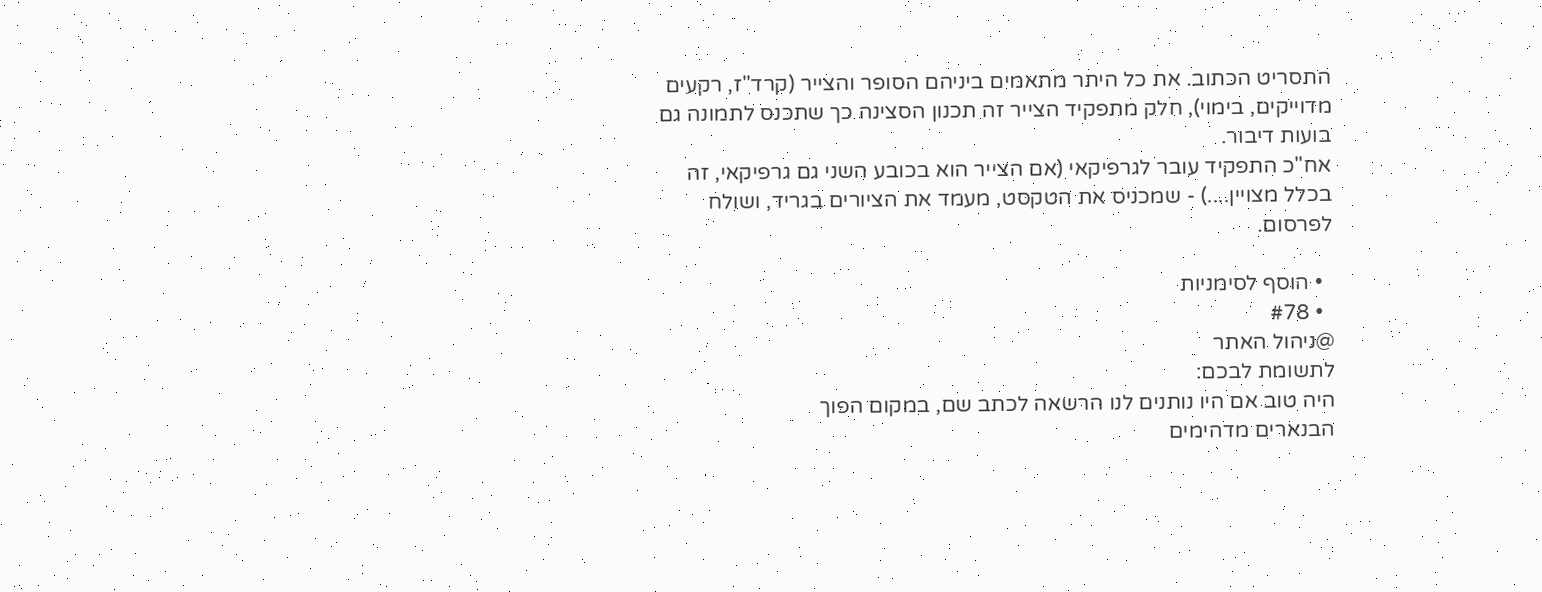התסריט הכתוב. את כל היתר מתאמים ביניהם הסופר והצייר (קרד"ז, רקעים מדוייקים, בימוי), חלק מתפקיד הצייר זה תכנון הסצינה כך שתכנס לתמונה גם בועות דיבור.
אח"כ התפקיד עובר לגרפיקאי (אם הצייר הוא בכובע השני גם גרפיקאי, זה בכלל מצויין....) - שמכניס את הטקסט, מעמד את הציורים בגריד, ושולח לפרסום.

  • הוסף לסימניות
  • #78
@ניהול האתר
לתשומת לבכם:
היה טוב אם היו נותנים לנו הרשאה לכתב שם, במקום הפוך
הבנארים מדהימים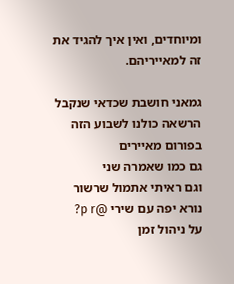ומיוחדים, ואין איך להגיד את זה למאייריהם.

גמאני חושבת שכדאי שנקבל הרשאה כולנו לשבוע הזה בפורום מאיירים
גם כמו שאמרה שני
וגם ראיתי אתמול שרשור נורא יפה עם שירי @p r?
על ניהול זמן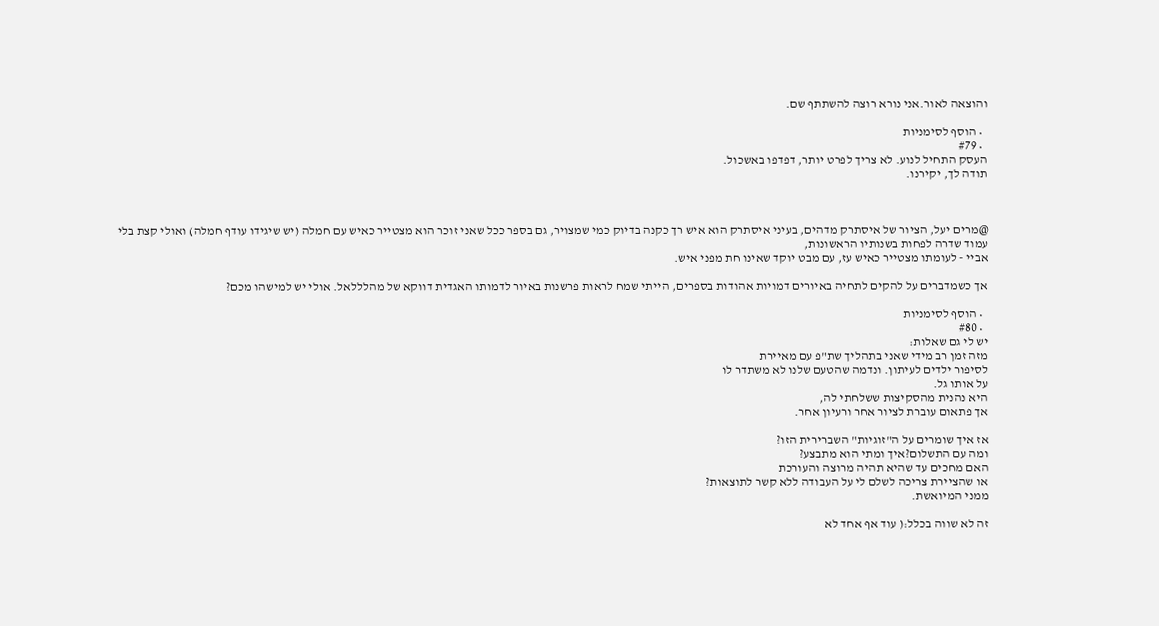והוצאה לאור.אני נורא רוצה להשתתף שם.

  • הוסף לסימניות
  • #79
העסק התחיל לנוע. לא צריך לפרט יותר, דפדפו באשכול.
תודה לך, יקירנו.



@מרים יעל, הציור של איסתרק מדהים, בעיני איסתרק הוא איש רך כקנה בדיוק כמי שמצויר, גם בספר ככל שאני זוכר הוא מצטייר כאיש עם חמלה (יש שיגידו עודף חמלה) ואולי קצת בלי עמוד שדרה לפחות בשנותיו הראשונות,
אביי - לעומתו מצטייר כאיש עז, עם מבט יוקד שאינו חת מפני איש.

אך כשמדברים על להקים לתחיה באיורים דמויות אהודות בספרים, הייתי שמח לראות פרשנות באיור לדמותו האגדית דווקא של מהלללאל. אולי יש למישהו מכם?

  • הוסף לסימניות
  • #80
יש לי גם שאלות:
מזה זמן רב מידי שאני בתהליך שת"פ עם מאיירת
לסיפור ילדים לעיתון. ונדמה שהטעם שלנו לא משתדר לו
על אותו גל.
היא נהנית מהסקיצות ששלחתי לה,
אך פתאום עוברת לציור אחר ורעיון אחר.

אז איך שומרים על ה"זוגיות" השברירית הזו?
ומה עם התשלום?איך ומתי הוא מתבצע?
האם מחכים עד שהיא תהיה מרוצה והעורכת
או שהציירת צריכה לשלם לי על העבודה ללא קשר לתוצאות?
ממני המיואשת.

זה לא שווה בכלל:( עוד אף אחד לא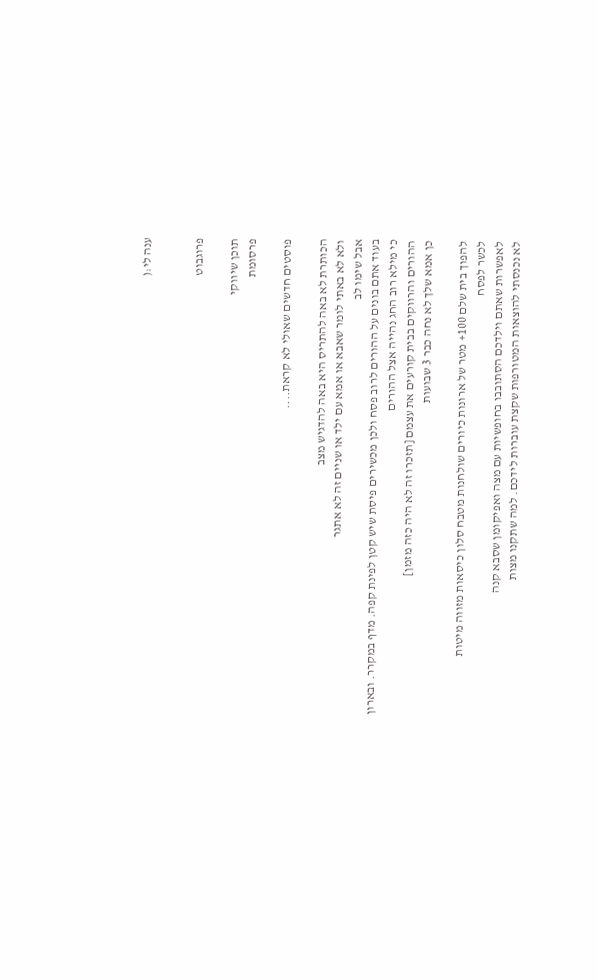ענה לי:(


פרוגבוט

תוכן שיווקי
פרסומת

פוסטים חדשים שאולי לא קראת....

הכותרת לא באה להתריס היא באה להדגיש מצב
ולא לא באתי לומר שאבא או אמא עם ילד או שניים זה לא אתגר
אבל שימו לב
בעוד אתם בונים על ההורים לרוב פסח ולכן מכשירים פיסת שיש קטן לפינת קפה. מדף במקרר. ובארון
כי מילא רוב החג נהייה אצל ההורים
ההורים והרווקים בבית קורעים את עצמם [תזכרו זה לא היה כזה מזמן]
כן אמא שלך לא נחה כבר 3 שבועות

להפוך בית שלם 100+ מטר של ארונות כיורים שולחנות מטבח סלון כיסאות מזווה מיטות
לכשר לפסח
לאפשרות שאתם וילדכם הסתובבו בחופשיות עם מצה ואפיקומן שסבא קנה
לא נכנסתי להוצאות המטורפות שקצת עוברות לידכם. למה שתקנו מצות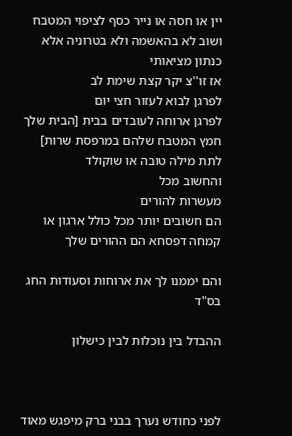יין או חסה או נייר כסף לציפוי המטבח
ושוב לא בהאשמה ולא בטרוניה אלא כנתון מציאותי
אז זו''צ יקר קצת שימת לב
לפרגן לבוא לעזור חצי יום
לפרגן ארוחה לעובדים בבית [הבית שלך חמץ המטבח שלהם במרפסת שרות]
לתת מילה טובה או שוקולד
והחשוב מכל
מעשרות להורים
הם חשובים יותר מכל כולל ארגון או קמחה דפסחא הם ההורים שלך

והם יממנו לך את ארוחות וסעודות החג
בס"ד

ההבדל בין נוכלות לבין כישלון



לפני כחודש נערך בבני ברק מיפגש מאוד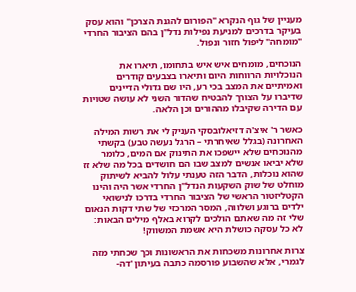מעניין של גוף הנקרא "הפורום להגנת הצרכן" והוא עסק בעיקר בדרכים למניעת נפילות נדל"ן בהם הציבור החרדי "מומחה" ליפול חזור ונפול.

הנוכחים, מומחים איש איש בתחומו, תיארו את הנוכלויות הרווחות היום ותיארו בצבעים קודרים ואמיתיים את המצב בכי רע, היו שם גדולי הדיינים שדיברו על הצורך להבטיח שהדור השני לא עושה שטויות עם הדירה שקיבלו מההורים וכן הלאה.

כאשר ר' איצ'ה דזיאלובסקי העניק לי את רשות המילה האחרונה (בגלל שאיחרתי – הרגל נעשה טבע) בקשתי מהנוכחים שלא יישפכו את התינוק אם המים, כלומר שלא יביאו אנשים למצב שבו הם חושדים בכל מה שלא זז שהוא נוכלות, הדבר הזה טענתי עלול להביא לשיתוק מוחלט של שוק השקעות הנדל"ן החרדי אשר היה והינו הקטליזטור הראשי של הציבור החרדי בדרכו לנישואי ילדים ברוגע ושלווה, המסר המרכזי של שתי דקות הנאום שלי זה מה שאתם הולכים לקרוא באלף מילים הבאות: לא כל עסקה כושלת היא אשמת המשווק!

צרות אחרונות משכחות את הראשונות וכך שכחתי מזה לגמרי, אלא שהשבוע פורסמה כתבה בעיתון 'דה-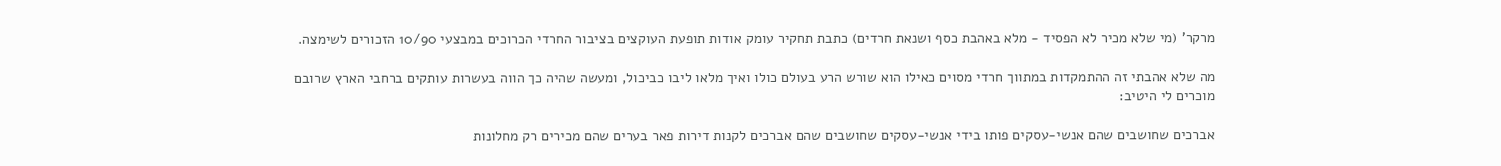מרקר' (מי שלא מכיר לא הפסיד - מלא באהבת כסף ושנאת חרדים) כתבת תחקיר עומק אודות תופעת העוקצים בציבור החרדי הכרוכים במבצעי 10/90 הזכורים לשימצה.

מה שלא אהבתי זה ההתמקדות במתווך חרדי מסוים כאילו הוא שורש הרע בעולם כולו ואיך מלאו ליבו כביכול, ומעשה שהיה כך הווה בעשרות עותקים ברחבי הארץ שרובם מוכרים לי היטיב:

אברכים שחושבים שהם אנשי-עסקים פותו בידי אנשי-עסקים שחושבים שהם אברכים לקנות דירות פאר בערים שהם מכירים רק מחלונות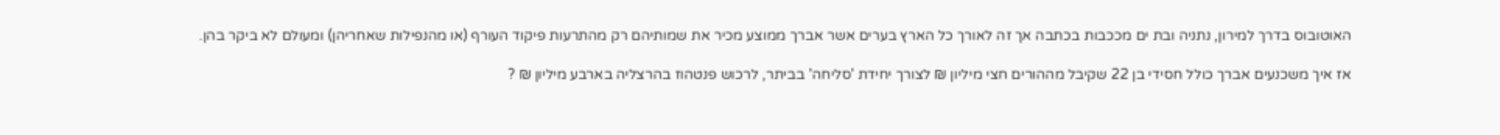האוטובוס בדרך למירון, נתניה ובת ים מככבות בכתבה אך זה לאורך כל הארץ בערים אשר אברך ממוצע מכיר את שמותיהם רק מהתרעות פיקוד העורף (או מהנפילות שאחריהן) ומעולם לא ביקר בהן.

אז איך משכנעים אברך כולל חסידי בן 22 שקיבל מההורים חצי מיליון ₪ לצורך יחידת 'סליחה' בביתר, לרכוש פנטהוז בהרצליה בארבע מיליון ₪ ?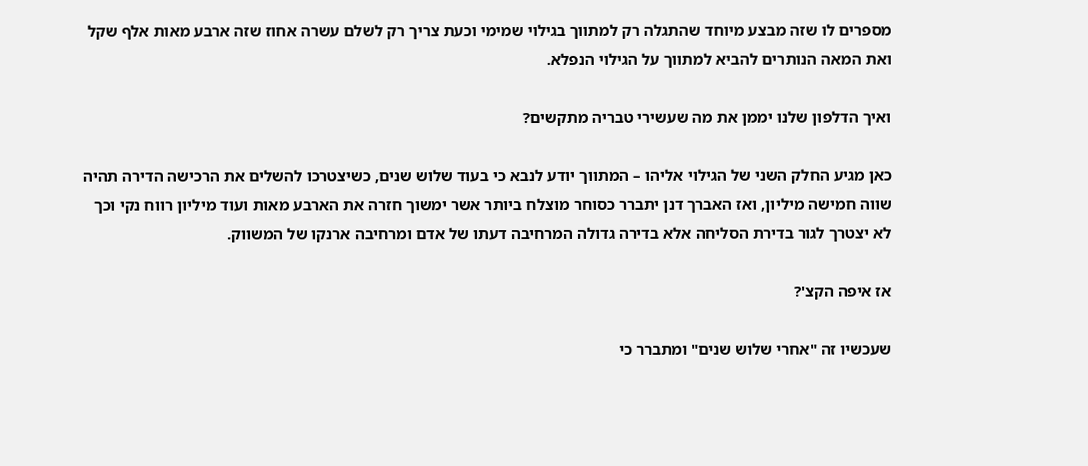מספרים לו שזה מבצע מיוחד שהתגלה רק למתווך בגילוי שמימי וכעת צריך רק לשלם עשרה אחוז שזה ארבע מאות אלף שקל ואת המאה הנותרים להביא למתווך על הגילוי הנפלא.

ואיך הדלפון שלנו יממן את מה שעשירי טבריה מתקשים?

כאן מגיע החלק השני של הגילוי אליהו – המתווך יודע לנבא כי בעוד שלוש שנים, כשיצטרכו להשלים את הרכישה הדירה תהיה שווה חמישה מיליון, ואז האברך דנן יתברר כסוחר מוצלח ביותר אשר ימשוך חזרה את הארבע מאות ועוד מיליון רווח נקי וכך לא יצטרך לגור בדירת הסליחה אלא בדירה גדולה המרחיבה דעתו של אדם ומרחיבה ארנקו של המשווק.

אז איפה הקצ'?

שעכשיו זה "אחרי שלוש שנים" ומתברר כי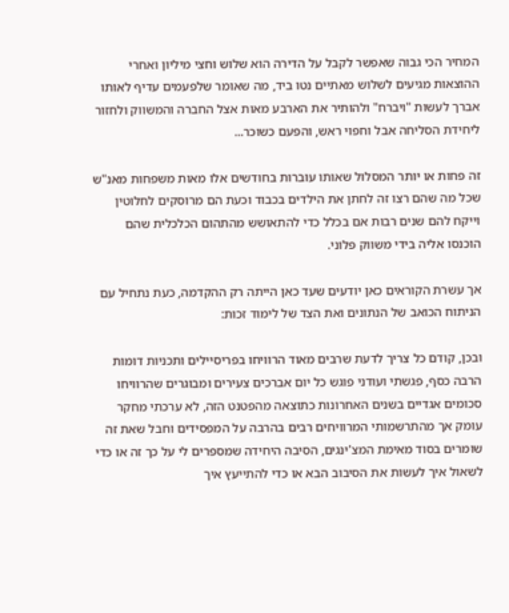המחיר הכי גבוה שאפשר לקבל על הדירה הוא שלוש וחצי מיליון ואחרי ההוצאות מגיעים לשלוש מאתיים נטו ביד, מה שאומר שלפעמים עדיף לאותו אברך לעשות "ויברח" ולהותיר את הארבע מאות אצל החברה והמשווק ולחזור ליחידת הסליחה אבל וחפוי ראש, והפעם כשוכר...

זה פחות או יותר המסלול שאותו עוברות בחודשים אלו מאות משפחות מאנ"ש שכל מה שהם רצו זה לחתן את הילדים בכבוד וכעת הם מרוסקים לחלוטין וייקח להם שנים רבות אם בכלל כדי להתאושש מהתהום הכלכלית שהם הוכנסו אליה בידי משווק פלוני.

אך עשרת הקוראים כאן יודעים שעד כאן הייתה רק ההקדמה, כעת נתחיל עם הניתוח הכואב של הנתונים ואת הצד של לימוד זכות:

ובכן, קודם כל צריך לדעת שרבים מאוד הרוויחו בפריסיילים ותכניות דומות הרבה כסף, פגשתי ועודני פוגש כל יום אברכים צעירים ומבוגרים שהרוויחו סכומים אגדיים בשנים האחרונות כתוצאה מהפטנט הזה, לא ערכתי מחקר עומק אך מהתרשמותי המרוויחים רבים בהרבה על המפסידים וחבל שאת זה שומרים בסוד מאימת המצ'ינגים, הסיבה היחידה שמספרים לי על כך זה או כדי לשאול איך לעשות את הסיבוב הבא או כדי להתייעץ איך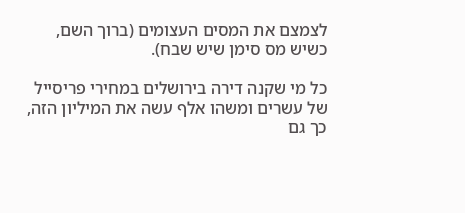לצמצם את המסים העצומים (ברוך השם, כשיש מס סימן שיש שבח).

כל מי שקנה דירה בירושלים במחירי פריסייל של עשרים ומשהו אלף עשה את המיליון הזה, כך גם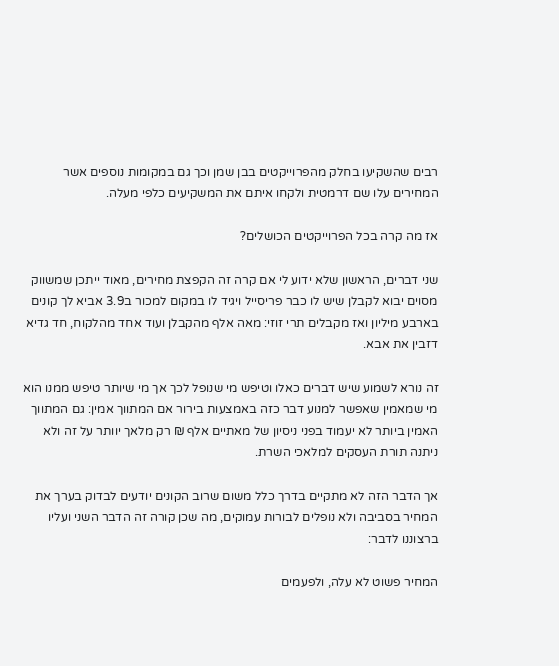רבים שהשקיעו בחלק מהפרוייקטים בבן שמן וכך גם במקומות נוספים אשר המחירים עלו שם דרמטית ולקחו איתם את המשקיעים כלפי מעלה.

אז מה קרה בכל הפרוייקטים הכושלים?

שני דברים, הראשון שלא ידוע לי אם קרה זה הקפצת מחירים, מאוד ייתכן שמשווק מסוים יבוא לקבלן שיש לו כבר פריסייל ויגיד לו במקום למכור ב3.9 אביא לך קונים בארבע מיליון ואז מקבלים תרי זוזי: מאה אלף מהקבלן ועוד אחד מהלקוח, חד גדיא דזבין את אבא.

זה נורא לשמוע שיש דברים כאלו וטיפש מי שנופל לכך אך מי שיותר טיפש ממנו הוא מי שמאמין שאפשר למנוע דבר כזה באמצעות בירור אם המתווך אמין: גם המתווך האמין ביותר לא יעמוד בפני ניסיון של מאתיים אלף ₪ רק מלאך יוותר על זה ולא ניתנה תורת העסקים למלאכי השרת.

אך הדבר הזה לא מתקיים בדרך כלל משום שרוב הקונים יודעים לבדוק בערך את המחיר בסביבה ולא נופלים לבורות עמוקים, מה שכן קורה זה הדבר השני ועליו ברצוננו לדבר:

המחיר פשוט לא עלה, ולפעמים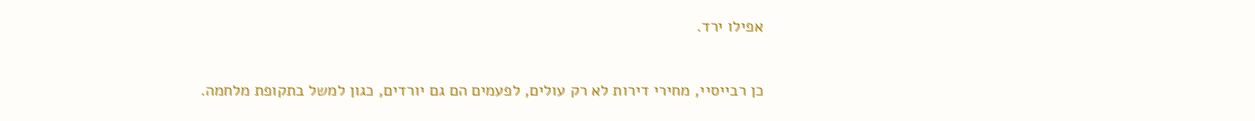אפילו ירד.

כן רבייסיי, מחירי דירות לא רק עולים, לפעמים הם גם יורדים, כגון למשל בתקופת מלחמה.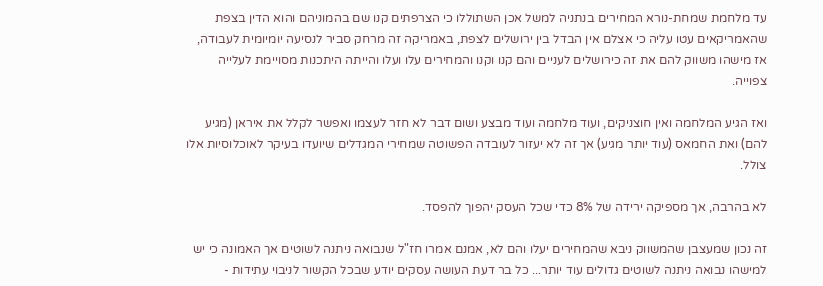עד מלחמת שמחת-נורא המחירים בנתניה למשל אכן השתוללו כי הצרפתים קנו שם בהמוניהם והוא הדין בצפת שהאמריקאים עטו עליה כי אצלם אין הבדל בין ירושלים לצפת, באמריקה זה מרחק סביר לנסיעה יומיומית לעבודה, אז מישהו משווק להם את זה כירושלים לעניים והם קנו וקנו והמחירים עלו ועלו והייתה היתכנות מסויימת לעלייה צפוייה.

ואז הגיע המלחמה ואין חוצניקים, ועוד מלחמה ועוד מבצע ושום דבר לא חזר לעצמו ואפשר לקלל את איראן (מגיע להם) ואת החמאס (עוד יותר מגיע) אך זה לא יעזור לעובדה הפשוטה שמחירי המגדלים שיועדו בעיקר לאוכלוסיות אלו צולל.

לא בהרבה, אך מספיקה ירידה של 8% כדי שכל העסק יהפוך להפסד.

זה נכון שמעצבן שהמשווק ניבא שהמחירים יעלו והם לא, אמנם אמרו חז"ל שנבואה ניתנה לשוטים אך האמונה כי יש למישהו נבואה ניתנה לשוטים גדולים עוד יותר... כל בר דעת העושה עסקים יודע שבכל הקשור לניבוי עתידות -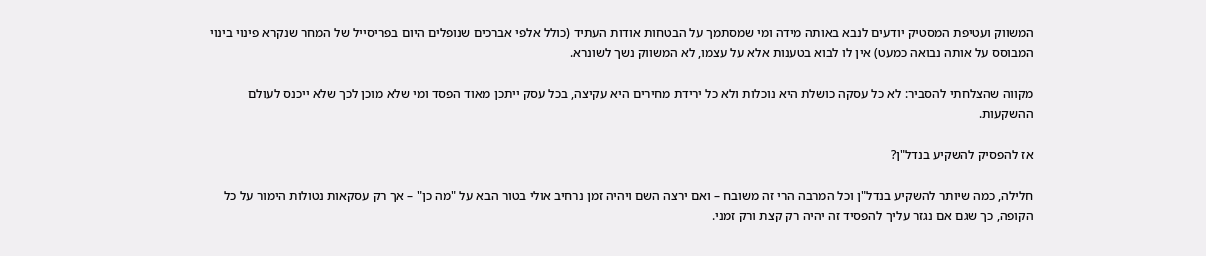המשווק ועטיפת המסטיק יודעים לנבא באותה מידה ומי שמסתמך על הבטחות אודות העתיד (כולל אלפי אברכים שנופלים היום בפריסייל של המחר שנקרא פינוי בינוי המבוסס על אותה נבואה כמעט) אין לו לבוא בטענות אלא על עצמו, לא המשווק נשך לשונרא.

מקווה שהצלחתי להסביר: לא כל עסקה כושלת היא נוכלות ולא כל ירידת מחירים היא עקיצה, בכל עסק ייתכן מאוד הפסד ומי שלא מוכן לכך שלא ייכנס לעולם ההשקעות.

אז להפסיק להשקיע בנדל"ן?

חלילה, כמה שיותר להשקיע בנדל"ן וכל המרבה הרי זה משובח – ואם ירצה השם ויהיה זמן נרחיב אולי בטור הבא על "מה כן" – אך רק עסקאות נטולות הימור על כל הקופה, כך שגם אם נגזר עליך להפסיד זה יהיה רק קצת ורק זמני.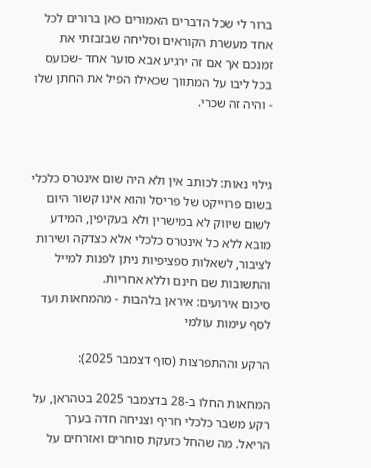ברור לי שכל הדברים האמורים כאן ברורים לכל אחד מעשרת הקוראים וסליחה שבזבזתי את זמנכם אך אם זה ירגיע אבא סוער אחד -שכועס בכל ליבו על המתווך שכאילו הפיל את החתן שלו - והיה זה שכרי.



גילוי נאות: לכותב אין ולא היה שום אינטרס כלכלי בשום פרוייקט של פריסל והוא אינו קשור היום לשום שיווק לא במישרין ולא בעקיפין, המידע מובא ללא כל אינטרס כלכלי אלא כצדקה ושירות לציבור, לשאלות ספציפיות ניתן לפנות למייל והתשובות שם חינם וללא אחריות.
סיכום אירועים: איראן בלהבות - מהמחאות ועד לסף עימות עולמי

הרקע וההתפרצות (סוף דצמבר 2025):

המחאות החלו ב-28 בדצמבר 2025 בטהראן, על רקע משבר כלכלי חריף וצניחה חדה בערך הריאל. מה שהחל כזעקת סוחרים ואזרחים על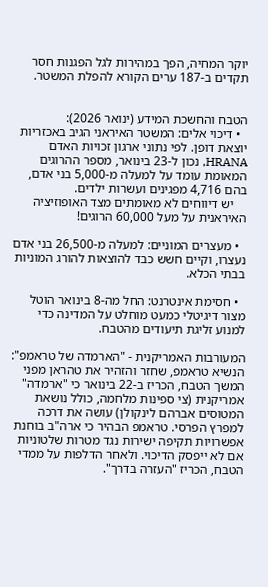יוקר המחיה, הפך במהירות לגל הפגנות חסר תקדים ב-187 ערים הקורא להפלת המשטר.


הטבח והחשכת המידע (ינואר 2026):
  • דיכוי אלים: המשטר האיראני הגיב באכזריות יוצאת דופן. לפי נתוני ארגון זכויות האדם HRANA, נכון ל-23 בינואר, מספר ההרוגים המאומת עומד על למעלה מ-5,000 בני אדם, בהם 4,716 מפגינים ועשרות ילדים.
    יש דיווחים לא מאומתים מצד האופוזיציה האיראנית על מעל 60,000 הרוגים!

  • מעצרים המוניים: למעלה מ-26,500 בני אדם נעצרו, וקיים חשש כבד להוצאות להורג המוניות בבתי הכלא.

  • חסימת אינטרנט: החל מה-8 בינואר הוטל מצור דיגיטלי כמעט מוחלט על המדינה כדי למנוע זליגת תיעודים מהטבח.

המעורבות האמריקנית - "הארמדה של טראמפ":
הנשיא טראמפ, שחזר והזהיר את טהראן מפני המשך הטבח, הכריז ב-22 בינואר כי "ארמדה" אמריקנית (צי ספינות מלחמה, כולל נושאת המטוסים אברהם לינקולן) עושה את דרכה למפרץ הפרסי. טראמפ הבהיר כי ארה"ב בוחנת אפשרויות תקיפה ישירות נגד מטרות שלטוניות אם לא ייפסק הדיכוי. ולאחר הדלפות על ממדי הטבח, הכריז "העזרה בדרך".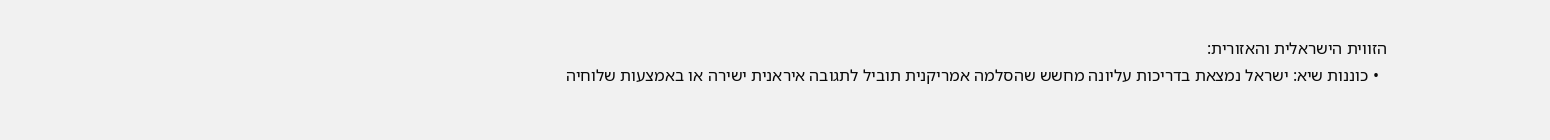הזווית הישראלית והאזורית:
  • כוננות שיא: ישראל נמצאת בדריכות עליונה מחשש שהסלמה אמריקנית תוביל לתגובה איראנית ישירה או באמצעות שלוחיה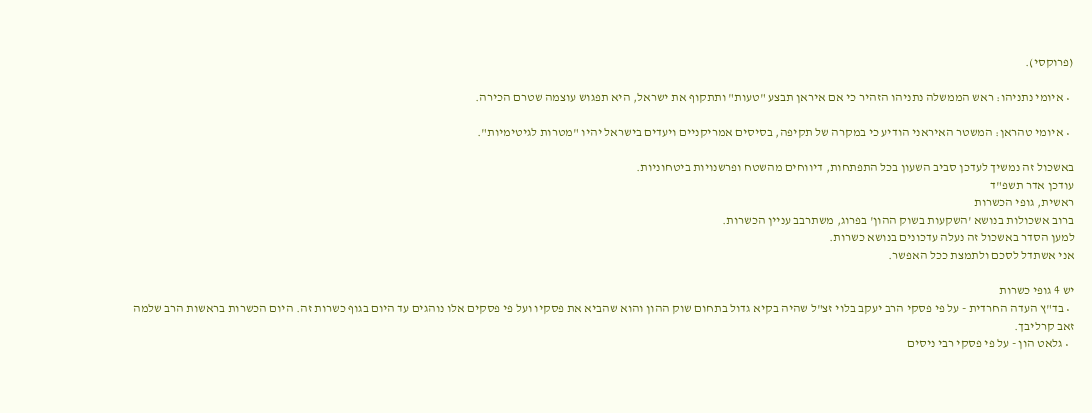(פרוקסי).

  • איומי נתניהו: ראש הממשלה נתניהו הזהיר כי אם איראן תבצע "טעות" ותתקוף את ישראל, היא תפגוש עוצמה שטרם הכירה.

  • איומי טהראן: המשטר האיראני הודיע כי במקרה של תקיפה, בסיסים אמריקניים ויעדים בישראל יהיו "מטרות לגיטימיות".

באשכול זה נמשיך לעדכן סביב השעון בכל התפתחות, דיווחים מהשטח ופרשנויות ביטחוניות.
עודכן אדר תשפ"ד
ראשית, גופי הכשרות
ברוב אשכולות בנושא 'השקעות בשוק ההון' בפרוג, משתרבב עניין הכשרות.
למען הסדר באשכול זה נעלה עדכונים בנושא כשרות.
אני אשתדל לסכם ולתמצת ככל האפשר.

יש 4 גופי כשרות
  • בד"ץ העדה החרדית - על פי פסקי הרב יעקב בלוי זצ"ל שהיה בקיא גדול בתחום שוק ההון והוא שהביא את פסקיו ועל פי פסקים אלו נוהגים עד היום בגוף כשרות זה. היום הכשרות בראשות הרב שלמה זאב קרליבך.
  • גלאט הון - על פי פסקי רבי ניסים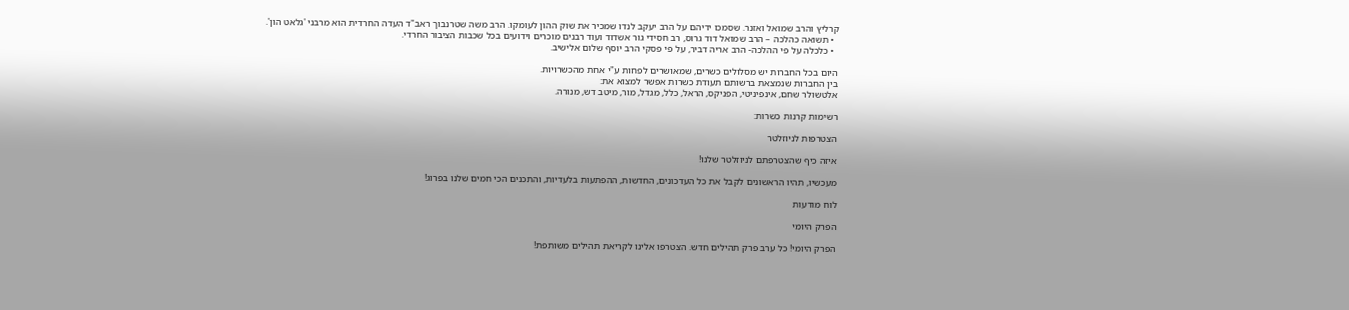קרליץ והרב שמואל ואזנר. שסמכו ידיהם על הרב יעקב לנדו שמכיר את שוק ההון לעומקו. הרב משה שטרנבוך ראב"ד העדה החרדית הוא מרבני 'גלאט הון'.
  • תשואה כהלכה – הרב שמואל דוד גרוס, רב חסידי גור אשדוד ועוד רבנים מוכרים וידועים בכל שכבות הציבור החרדי.
  • כלכלה על פי ההלכה- הרב אריה דביר, על פי פסקי הרב יוסף שלום אלישיב.

היום בכל החברות יש מסלולים כשרים, שמאושרים לפחות ע"י אחת מהכשרויות.
בין החברות שנמצאת ברשותם תעודת כשרות אפשר למצוא את:
אלטשולר שחם, אינפיניטי, הפניקס, הראל, כלל, מגדל, מור, מיטב דש, מנורה.

רשימות קרנות כשרות:

הצטרפות לניוזלטר

איזה כיף שהצטרפתם לניוזלטר שלנו!

מעכשיו, תהיו הראשונים לקבל את כל העדכונים, החדשות, ההפתעות בלעדיות, והתכנים הכי חמים שלנו בפרוג!

לוח מודעות

הפרק היומי

הפרק היומי! כל ערב פרק תהילים חדש. הצטרפו אלינו לקריאת תהילים משותפת!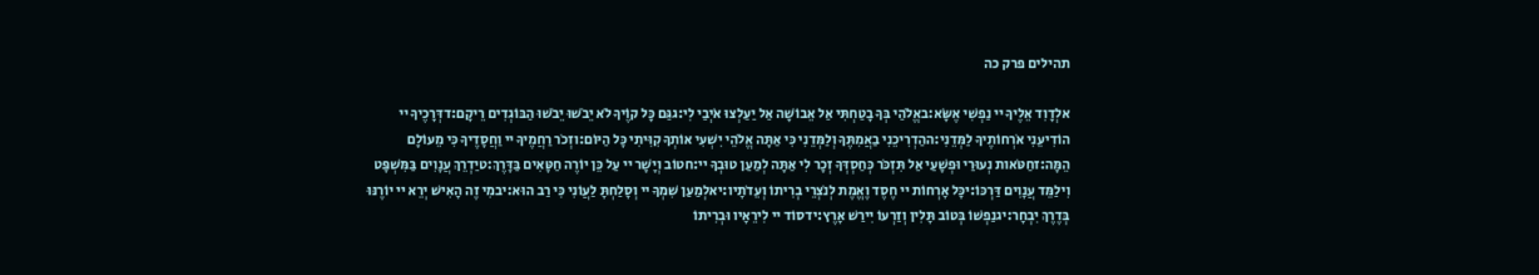תהילים פרק כה

אלְדָוִד אֵלֶיךָ יי נַפְשִׁי אֶשָּׂא:באֱלֹהַי בְּךָ בָטַחְתִּי אַל אֵבוֹשָׁה אַל יַעַלְצוּ אֹיְבַי לִי:גגַּם כָּל קוֶֹיךָ לֹא יֵבֹשׁוּ יֵבֹשׁוּ הַבּוֹגְדִים רֵיקָם:דדְּרָכֶיךָ יי הוֹדִיעֵנִי אֹרְחוֹתֶיךָ לַמְּדֵנִי:ההַדְרִיכֵנִי בַאֲמִתֶּךָ וְלַמְּדֵנִי כִּי אַתָּה אֱלֹהֵי יִשְׁעִי אוֹתְךָ קִוִּיתִי כָּל הַיּוֹם:וזְכֹר רַחֲמֶיךָ יי וַחֲסָדֶיךָ כִּי מֵעוֹלָם הֵמָּה:זחַטֹּאות נְעוּרַי וּפְשָׁעַי אַל תִּזְכֹּר כְּחַסְדְּךָ זְכָר לִי אַתָּה לְמַעַן טוּבְךָ יי:חטוֹב וְיָשָׁר יי עַל כֵּן יוֹרֶה חַטָּאִים בַּדָּרֶךְ:טיַדְרֵךְ עֲנָוִים בַּמִּשְׁפָּט וִילַמֵּד עֲנָוִים דַּרְכּוֹ:יכָּל אָרְחוֹת יי חֶסֶד וֶאֱמֶת לְנֹצְרֵי בְרִיתוֹ וְעֵדֹתָיו:יאלְמַעַן שִׁמְךָ יי וְסָלַחְתָּ לַעֲוֹנִי כִּי רַב הוּא:יבמִי זֶה הָאִישׁ יְרֵא יי יוֹרֶנּוּ בְּדֶרֶךְ יִבְחָר:יגנַפְשׁוֹ בְּטוֹב תָּלִין וְזַרְעוֹ יִירַשׁ אָרֶץ:ידסוֹד יי לִירֵאָיו וּבְרִיתוֹ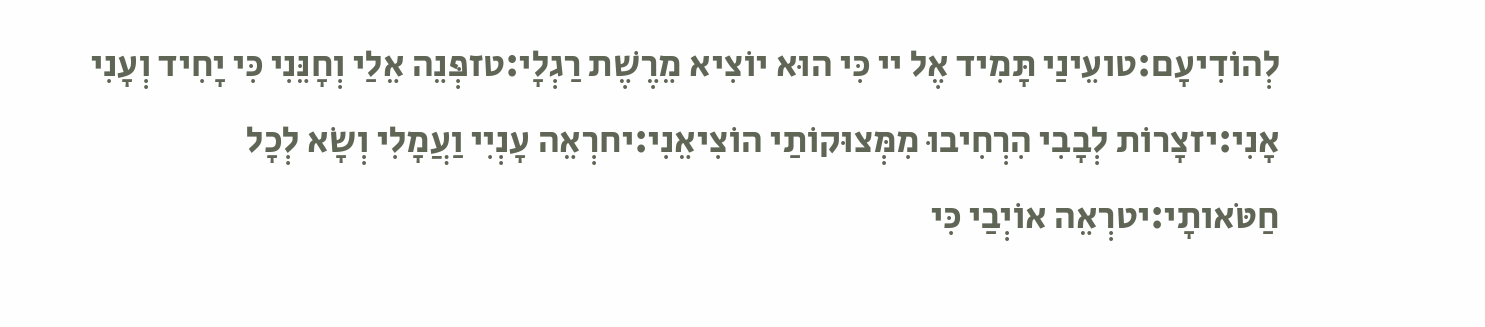לְהוֹדִיעָם:טועֵינַי תָּמִיד אֶל יי כִּי הוּא יוֹצִיא מֵרֶשֶׁת רַגְלָי:טזפְּנֵה אֵלַי וְחָנֵּנִי כִּי יָחִיד וְעָנִי אָנִי:יזצָרוֹת לְבָבִי הִרְחִיבוּ מִמְּצוּקוֹתַי הוֹצִיאֵנִי:יחרְאֵה עָנְיִי וַעֲמָלִי וְשָׂא לְכָל חַטֹּאותָי:יטרְאֵה אוֹיְבַי כִּי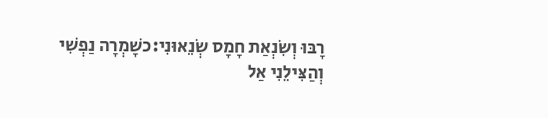רָבּוּ וְשִׂנְאַת חָמָס שְׂנֵאוּנִי:כשָׁמְרָה נַפְשִׁי וְהַצִּילֵנִי אַל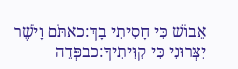אֵבוֹשׁ כִּי חָסִיתִי בָךְ:כאתֹּם וָיֹשֶׁר יִצְּרוּנִי כִּי קִוִּיתִיךָ:כבפְּדֵה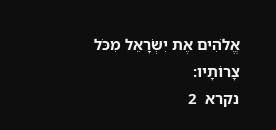אֱלֹהִים אֶת יִשְׂרָאֵל מִכֹּל צָרוֹתָיו:
נקרא  2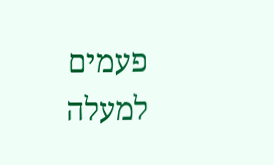פעמים
למעלה